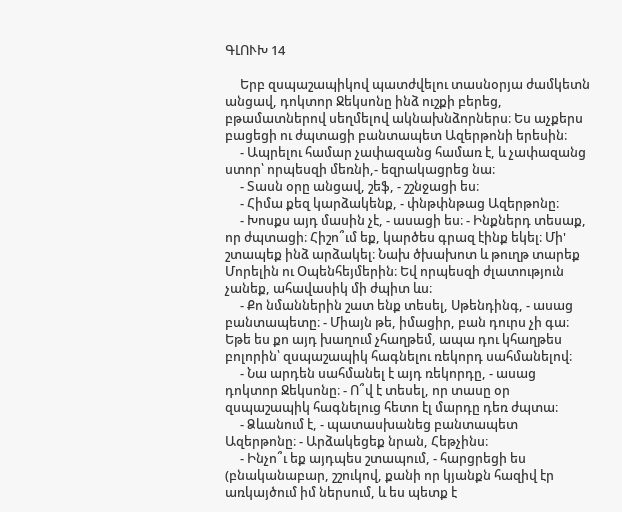ԳԼՈՒԽ 14

     Երբ զսպաշապիկով պատժվելու տասնօրյա ժամկետն անցավ, դոկտոր Ջեկսոնը ինձ ուշքի բերեց, բթամատներով սեղմելով ակնախնձորներս։ Ես աչքերս բացեցի ու ժպտացի բանտապետ Ազերթոնի երեսին։
     - Ապրելու համար չափազանց համառ է, և չափազանց ստոր՝ որպեսզի մեռնի,- եզրակացրեց նա։
     - Տասն օրը անցավ, շեֆ, - շշնջացի ես։
     - Հիմա քեզ կարձակենք, - փնթփնթաց Ազերթոնը։
     - Խոսքս այդ մասին չէ, - ասացի ես։ - Ինքներդ տեսաք, որ ժպտացի։ Հիշո՞ւմ եք, կարծես գրազ էինք եկել։ Մի' շտապեք ինձ արձակել։ Նախ ծխախոտ և թուղթ տարեք Մորելին ու Օպենհեյմերին։ Եվ որպեսզի ժլատություն չանեք, ահավասիկ մի ժպիտ ևս։
     - Քո նմաններին շատ ենք տեսել, Սթենդինգ, - ասաց բանտապետը։ - Միայն թե, իմացիր, բան դուրս չի գա։ Եթե ես քո այդ խաղում չհաղթեմ, ապա դու կհաղթես բոլորին՝ զսպաշապիկ հագնելու ռեկորդ սահմանելով։
     - Նա արդեն սահմանել է այդ ռեկորդը, - ասաց դոկտոր Ջեկսոնը։ - Ո՞վ է տեսել, որ տասը օր զսպաշապիկ հագնելուց հետո էլ մարդը դեռ ժպտա։
     - Ձևանում է, - պատասխանեց բանտապետ Ազերթոնը։ - Արձակեցեք նրան, Հեթչինս։
     - Ինչո՞ւ եք այդպես շտապում, - հարցրեցի ես (բնականաբար, շշուկով, քանի որ կյանքն հազիվ էր առկայծում իմ ներսում, և ես պետք է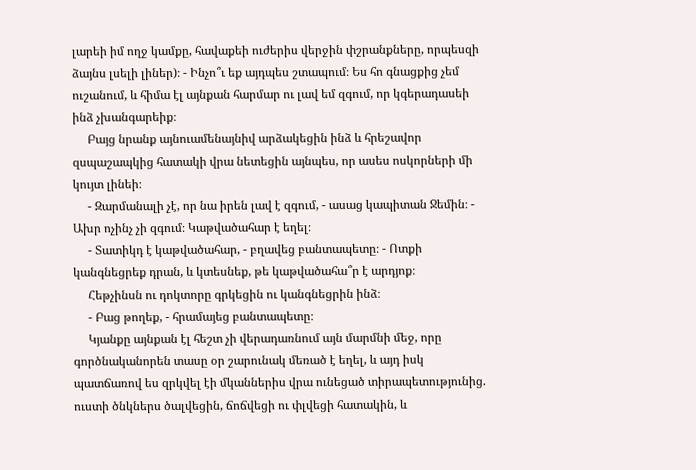լարեի իմ ողջ կամքը, հավաքեի ուժերիս վերջին փշրանքները, որպեսզի ձայնս լսելի լիներ)։ - Ինչո՞ւ եք այդպես շտապում։ Ես հո գնացքից չեմ ուշանում, և հիմա էլ այնքան հարմար ու լավ եմ զգում, որ կգերադասեի ինձ չխանգարեիք։
     Բայց նրանք այնուամենայնիվ արձակեցին ինձ և հրեշավոր զսպաշապկից հատակի վրա նետեցին այնպես, որ ասես ոսկորների մի կույտ լինեի։
     - Զարմանալի չէ, որ նա իրեն լավ է զգում, - ասաց կապիտան Ջեմին։ - Ախր ոչինչ չի զգում։ Կաթվածահար է եղել։
     - Տատիկդ է կաթվածահար, - բղավեց բանտապետը։ - Ոտքի կանգնեցրեք դրան, և կտեսնեք, թե կաթվածահա՞ր է արդյոք։
     Հեթչինսն ու դոկտորը գրկեցին ու կանգնեցրին ինձ։
     - Բաց թողեք, - հրամայեց բանտապետը։
     Կյանքը այնքան էլ հեշտ չի վերադառնում այն մարմնի մեջ, որը գործնականորեն տասը օր շարունակ մեռած է եղել, և այդ իսկ պատճառով ես զրկվել էի մկաններիս վրա ունեցած տիրապետությունից. ուստի ծնկներս ծալվեցին, ճոճվեցի ու փլվեցի հատակին, և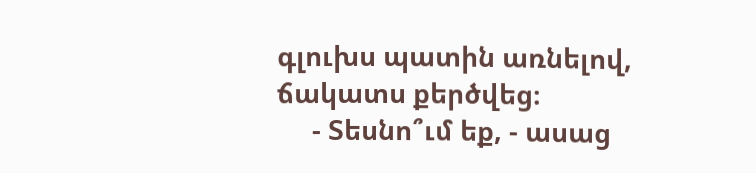գլուխս պատին առնելով, ճակատս քերծվեց։
     - Տեսնո՞ւմ եք, - ասաց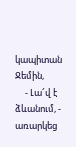կապիտան Ջեմին,
     - Լա՜վ է ձևանում, - առարկեց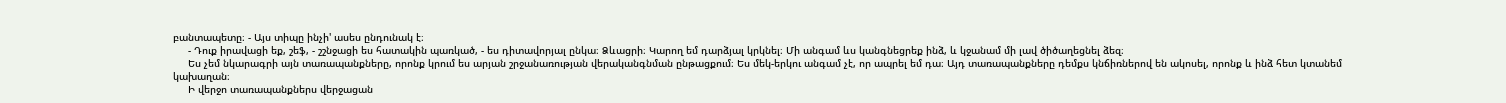բանտապետը։ - Այս տիպը ինչի' ասես ընդունակ է։
     - Դուք իրավացի եք, շեֆ, - շշնջացի ես հատակին պառկած, - ես դիտավորյալ ընկա։ Ձևացրի։ Կարող եմ դարձյալ կրկնել։ Մի անգամ ևս կանգնեցրեք ինձ, և կջանամ մի լավ ծիծաղեցնել ձեզ։
     Ես չեմ նկարագրի այն տառապանքները, որոնք կրում ես արյան շրջանառության վերականգնման ընթացքում։ Ես մեկ-երկու անգամ չէ, որ ապրել եմ դա։ Այդ տառապանքները դեմքս կնճիռներով են ակոսել, որոնք և ինձ հետ կտանեմ կախաղան։
     Ի վերջո տառապանքներս վերջացան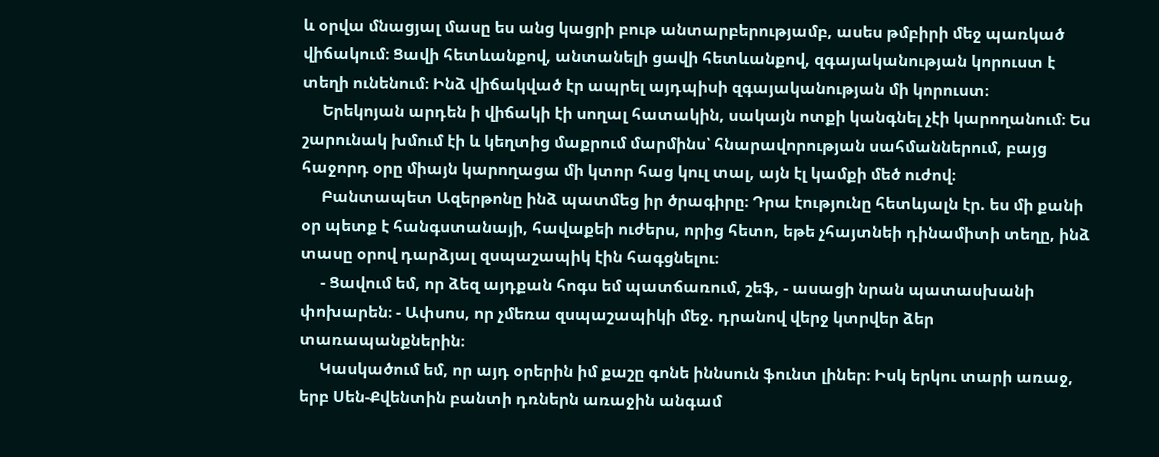և օրվա մնացյալ մասը ես անց կացրի բութ անտարբերությամբ, ասես թմբիրի մեջ պառկած վիճակում։ Ցավի հետևանքով, անտանելի ցավի հետևանքով, զգայականության կորուստ է տեղի ունենում։ Ինձ վիճակված էր ապրել այդպիսի զգայականության մի կորուստ։
     Երեկոյան արդեն ի վիճակի էի սողալ հատակին, սակայն ոտքի կանգնել չէի կարողանում։ Ես շարունակ խմում էի և կեղտից մաքրում մարմինս՝ հնարավորության սահմաններում, բայց հաջորդ օրը միայն կարողացա մի կտոր հաց կուլ տալ, այն էլ կամքի մեծ ուժով։
     Բանտապետ Ազերթոնը ինձ պատմեց իր ծրագիրը։ Դրա էությունը հետևյալն էր. ես մի քանի օր պետք է հանգստանայի, հավաքեի ուժերս, որից հետո, եթե չհայտնեի դինամիտի տեղը, ինձ տասը օրով դարձյալ զսպաշապիկ էին հագցնելու։
     - Ցավում եմ, որ ձեզ այդքան հոգս եմ պատճառում, շեֆ, - ասացի նրան պատասխանի փոխարեն։ - Ափսոս, որ չմեռա զսպաշապիկի մեջ. դրանով վերջ կտրվեր ձեր տառապանքներին։
     Կասկածում եմ, որ այդ օրերին իմ քաշը գոնե իննսուն ֆունտ լիներ։ Իսկ երկու տարի առաջ, երբ Սեն-Քվենտին բանտի դռներն առաջին անգամ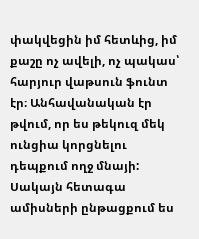փակվեցին իմ հետևից, իմ քաշը ոչ ավելի, ոչ պակաս՝ հարյուր վաթսուն ֆունտ էր։ Անհավանական էր թվում, որ ես թեկուզ մեկ ունցիա կորցնելու դեպքում ողջ մնայի: Սակայն հետագա ամիսների ընթացքում ես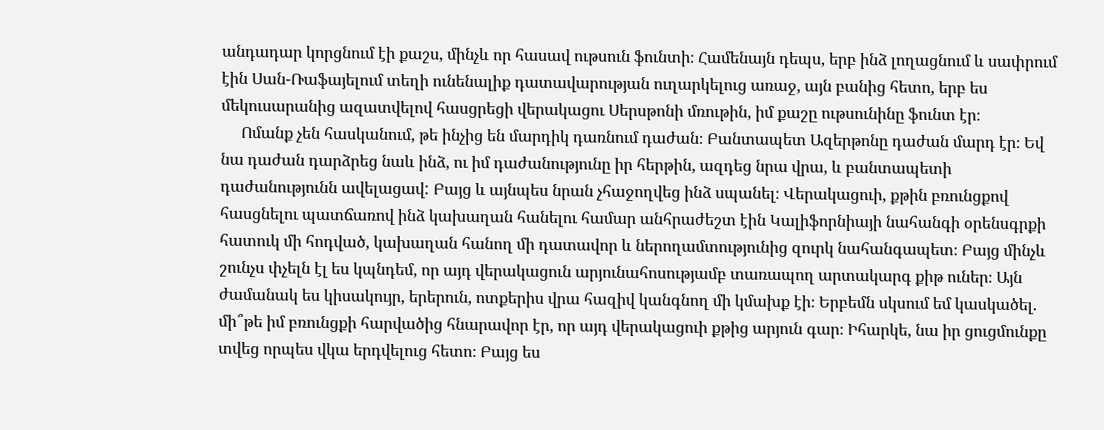անդադար կորցնում էի քաշս, մինչև որ հասավ ութսուն ֆունտի։ Համենայն դեպս, երբ ինձ լողացնում և սափրում էին Սան-Ռաֆայելում տեղի ունենալիք դատավարության ուղարկելուց առաջ, այն բանից հետո, երբ ես մեկուսարանից ազատվելով հասցրեցի վերակացու Սերսթոնի մռութին, իմ քաշը ութսունինը ֆունտ էր։
     Ոմանք չեն հասկանում, թե ինչից են մարդիկ դառնում դաժան։ Բանտապետ Ազերթոնը դաժան մարդ էր։ Եվ նա դաժան դարձրեց նաև ինձ, ու իմ դաժանությունը իր հերթին, ազդեց նրա վրա, և բանտապետի դաժանությունն ավելացավ: Բայց և այնպես նրան չհաջողվեց ինձ սպանել։ Վերակացուի, քթին բռունցքով հասցնելու պատճառով ինձ կախաղան հանելու համար անհրաժեշտ էին Կալիֆորնիայի նահանգի օրենսգրքի հատուկ մի հոդված, կախաղան հանող մի դատավոր և ներողամտությունից զուրկ նահանգապետ։ Բայց մինչև շունչս փչելն էլ ես կպնդեմ, որ այդ վերակացուն արյունահոսությամբ տառապող արտակարգ քիթ ուներ։ Այն ժամանակ ես կիսակույր, երերուն, ոտքերիս վրա հազիվ կանգնող մի կմախք էի։ Երբեմն սկսում եմ կասկածել. մի՞թե իմ բռունցքի հարվածից հնարավոր էր, որ այդ վերակացուի քթից արյուն գար։ Իհարկե, նա իր ցուցմունքը տվեց որպես վկա երդվելուց հետո։ Բայց ես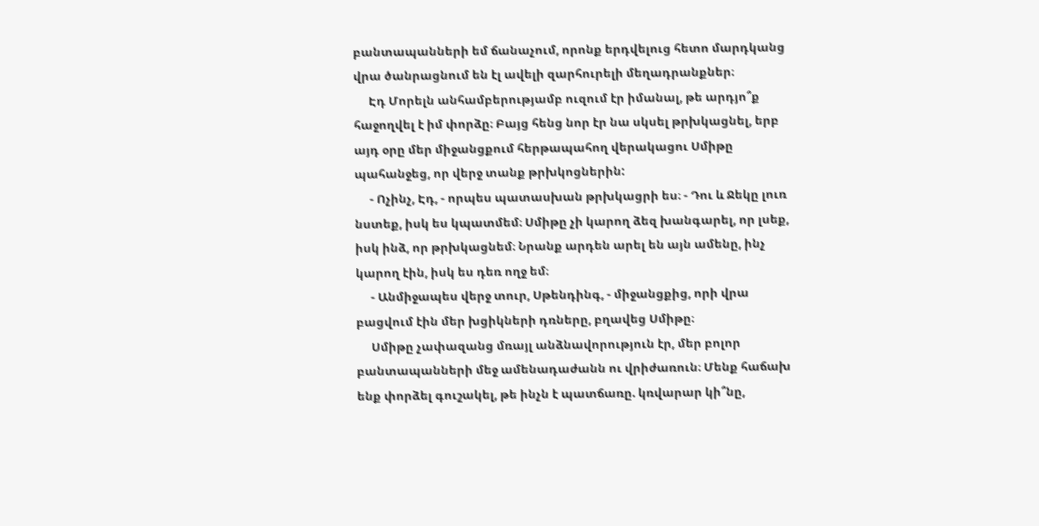բանտապանների եմ ճանաչում, որոնք երդվելուց հետո մարդկանց վրա ծանրացնում են էլ ավելի զարհուրելի մեղադրանքներ։
     Էդ Մորելն անհամբերությամբ ուզում էր իմանալ, թե արդյո՞ք հաջողվել է իմ փորձը։ Բայց հենց նոր էր նա սկսել թրխկացնել, երբ այդ օրը մեր միջանցքում հերթապահող վերակացու Սմիթը պահանջեց, որ վերջ տանք թրխկոցներին:
     - Ոչինչ, Էդ, - որպես պատասխան թրխկացրի ես։ - Դու և Ջեկը լուռ նստեք, իսկ ես կպատմեմ։ Սմիթը չի կարող ձեզ խանգարել, որ լսեք, իսկ ինձ, որ թրխկացնեմ։ Նրանք արդեն արել են այն ամենը, ինչ կարող էին, իսկ ես դեռ ողջ եմ։
     - Անմիջապես վերջ տուր, Սթենդինգ, - միջանցքից, որի վրա բացվում էին մեր խցիկների դռները, բղավեց Սմիթը։
     Սմիթը չափազանց մռայլ անձնավորություն էր, մեր բոլոր բանտապանների մեջ ամենադաժանն ու վրիժառուն։ Մենք հաճախ ենք փորձել գուշակել, թե ինչն է պատճառը. կռվարար կի՞նը,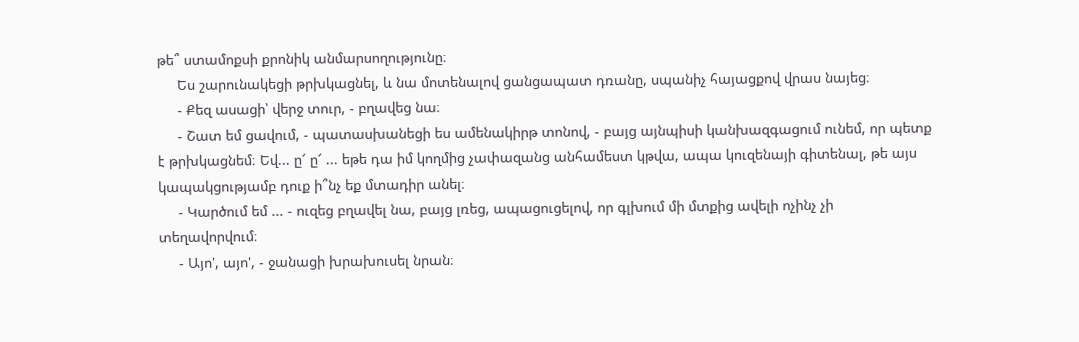թե՞ ստամոքսի քրոնիկ անմարսողությունը։
     Ես շարունակեցի թրխկացնել, և նա մոտենալով ցանցապատ դռանը, սպանիչ հայացքով վրաս նայեց։
     - Քեզ ասացի՝ վերջ տուր, - բղավեց նա։
     - Շատ եմ ցավում, - պատասխանեցի ես ամենակիրթ տոնով, - բայց այնպիսի կանխազգացում ունեմ, որ պետք է թրխկացնեմ։ Եվ... ը՜ ը՜ ... եթե դա իմ կողմից չափազանց անհամեստ կթվա, ապա կուզենայի գիտենալ, թե այս կապակցությամբ դուք ի՞նչ եք մտադիր անել։
     - Կարծում եմ ... - ուզեց բղավել նա, բայց լռեց, ապացուցելով, որ գլխում մի մտքից ավելի ոչինչ չի տեղավորվում։
     - Այո', այո', - ջանացի խրախուսել նրան։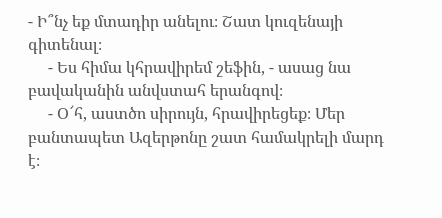- Ի՞նչ եք մտադիր անելու։ Շատ կուզենայի գիտենալ։
     - Ես հիմա կհրավիրեմ շեֆին, - ասաց նա բավականին անվստահ երանգով։
     - Օ՜հ, աստծո սիրույն, հրավիրեցեք։ Մեր բանտապետ Ազերթոնը շատ համակրելի մարդ է։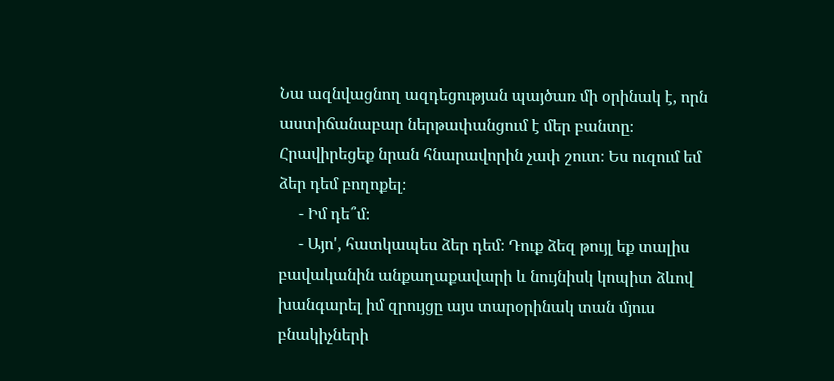Նա ազնվացնող ազդեցության պայծառ մի օրինակ է, որն աստիճանաբար ներթափանցում է մեր բանտը։ Հրավիրեցեք նրան հնարավորին չափ շուտ։ Ես ուզում եմ ձեր դեմ բողոքել։
     - Իմ դե՞մ։
     - Այո', հատկապես ձեր դեմ։ Դուք ձեզ թույլ եք տալիս բավականին անքաղաքավարի և նույնիսկ կոպիտ ձևով խանգարել իմ զրույցը այս տարօրինակ տան մյուս բնակիչների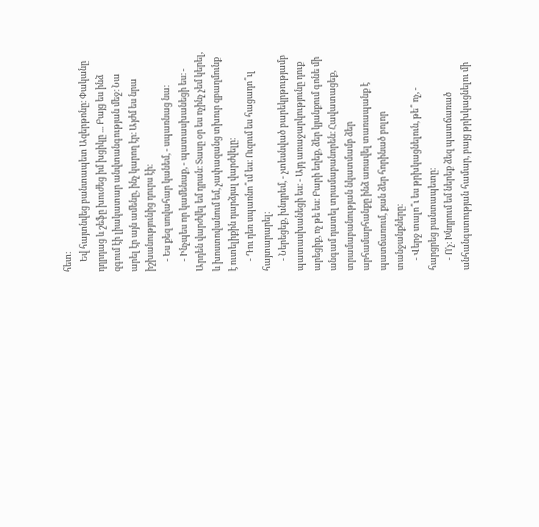հետ։
     Եվ հայտնվեց բանտապետ Ազերթոնը։ Փականը դղրդաց և շեֆը խուժեց իմ խցիկը ... Բայց ես ինձ զգում էի լիակատար անվտանգության մեջ։ Նա արել էր այն ամենը, ինչ կարող էր։ Այժմ ես նրա իշխանությունից դուրս էի։
     - Ես քեզ սովահար կանեմ, - սպառնաց նա։
     - Ինչպես որ կամենաք, - պատասխանեցի ես։ - Արդեն վարժվել եմ դրան։ Տասը օր ես ոչինչ չեմ կերել, և խոստովանում եմ, չափազանց տխուր զբաղմունք է ուտելիքին դարձյալ վարժվելը։
     - Դու դեռ սպառնո՞ւմ ես։ Ուզում ես հացադո՞ւլ հայտարարել։
     - Ներեցեք, խնդրեմ, - չտեսնված բարեկրթությամբ պատասխանեցի ես։ - Այդ առաջարկությունը դուք արեցիք, ոչ թե ես։ Բարի եղեք, ձեր կյանքում գոնե մի անգամ դատել տրամաբանորեն։ Հավատացեք, տրամաբանության նկատմամբ ձեր արհամարհանքը ինձ առավել տառապանք է պատճառում, քան ձեր հորինած բոլոր տանջանքները։
     - Վերջ տալո՞ւ ես թրխկացնելուն, թե՞ ոչ, - հարցրեց բանտապետը։
     - Ո'չ։ Խնդրում եմ ներեք ձեզ պատճառած անհանգստության համար, բայց թրխկացնելու մի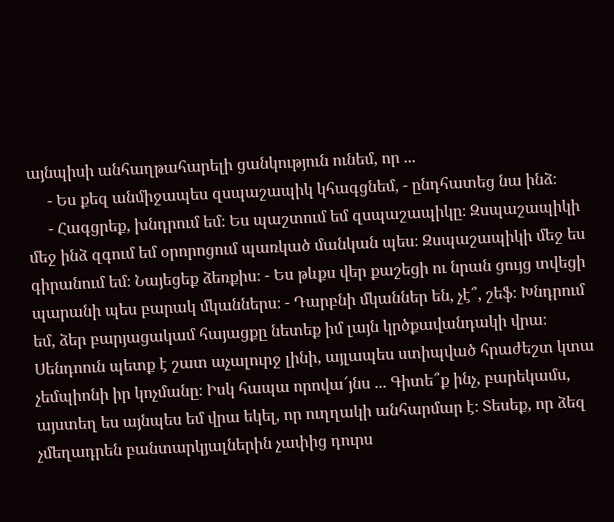այնպիսի անհաղթահարելի ցանկություն ունեմ, որ ...
     - Ես քեզ անմիջապես զսպաշապիկ կհագցնեմ, - ընդհատեց նա ինձ։
     - Հագցրեք, խնդրում եմ։ Ես պաշտում եմ զսպաշապիկը։ Զսպաշապիկի մեջ ինձ զգում եմ օրորոցում պառկած մանկան պես։ Զսպաշապիկի մեջ ես գիրանում եմ։ Նայեցեք ձեռքիս։ - Ես թևքս վեր քաշեցի ու նրան ցույց տվեցի պարանի պես բարակ մկաններս։ - Դարբնի մկաններ են, չէ՞, շեֆ։ Խնդրում եմ, ձեր բարյացակամ հայացքը նետեք իմ լայն կրծքավանդակի վրա։ Սենդոուն պետք է շատ աչալուրջ լինի, այլապես ստիպված հրաժեշտ կտա չեմպիոնի իր կոչմանը։ Իսկ հապա որովա՜յնս ... Գիտե՞ք ինչ, բարեկամս, այստեղ ես այնպես եմ վրա եկել, որ ուղղակի անհարմար է։ Տեսեք, որ ձեզ չմեղադրեն բանտարկյալներին չափից դուրս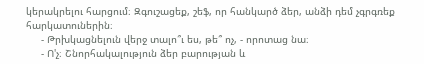կերակրելու հարցում։ Զգուշացեք, շեֆ, որ հանկարծ ձեր, անձի դեմ չգրգռեք հարկատուներին։
     - Թրխկացնելուն վերջ տալո՞ւ ես, թե՞ ոչ, - որոտաց նա։
     - Ո'չ։ Շնորհակալություն ձեր բարության և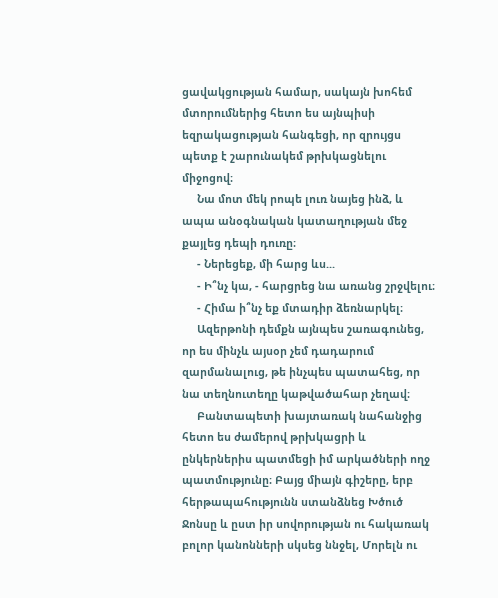ցավակցության համար, սակայն խոհեմ մտորումներից հետո ես այնպիսի եզրակացության հանգեցի, որ զրույցս պետք է շարունակեմ թրխկացնելու միջոցով։
     Նա մոտ մեկ րոպե լուռ նայեց ինձ, և ապա անօգնական կատաղության մեջ քայլեց դեպի դուռը։
     - Ներեցեք, մի հարց ևս...
     - Ի՞նչ կա, - հարցրեց նա առանց շրջվելու։
     - Հիմա ի՞նչ եք մտադիր ձեռնարկել։
     Ազերթոնի դեմքն այնպես շառագունեց, որ ես մինչև այսօր չեմ դադարում զարմանալուց, թե ինչպես պատահեց, որ նա տեղնուտեղը կաթվածահար չեղավ։
     Բանտապետի խայտառակ նահանջից հետո ես ժամերով թրխկացրի և ընկերներիս պատմեցի իմ արկածների ողջ պատմությունը։ Բայց միայն գիշերը, երբ հերթապահությունն ստանձնեց Խծուծ Ջոնսը և ըստ իր սովորության ու հակառակ բոլոր կանոնների սկսեց ննջել, Մորելն ու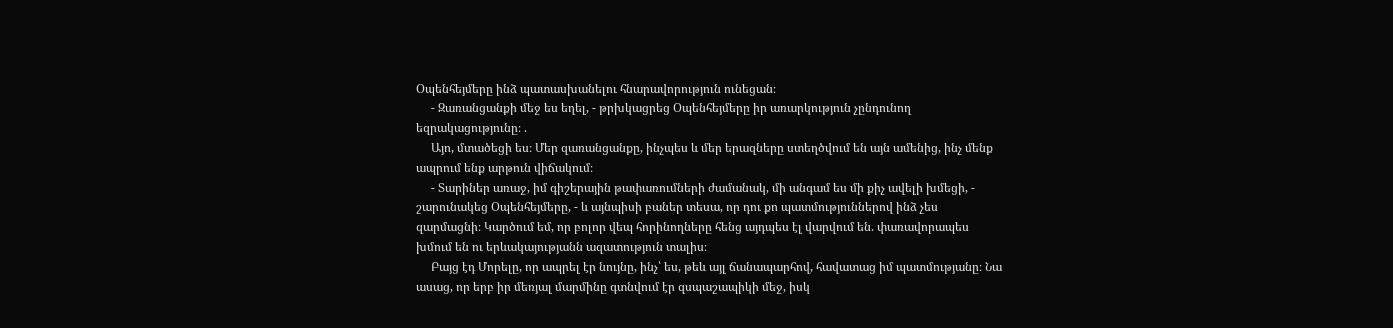Օպենհեյմերը ինձ պատասխանելու հնարավորություն ունեցան։
     - Զառանցանքի մեջ ես եղել, - թրխկացրեց Օպենհեյմերը իր առարկություն չընդունող եզրակացությունը։ .
     Այո, մտածեցի ես։ Մեր զառանցանքը, ինչպես և մեր երազները ստեղծվում են այն ամենից, ինչ մենք ապրում ենք արթուն վիճակում։
     - Տարիներ առաջ, իմ գիշերային թափառումների ժամանակ, մի անգամ ես մի քիչ ավելի խմեցի, - շարունակեց Օպենհեյմերը, - և այնպիսի բաներ տեսա, որ դու քո պատմություններով ինձ չես զարմացնի։ Կարծում եմ, որ բոլոր վեպ հորինողները հենց այդպես էլ վարվում են. փառավորապես խմում են ու երևակայությանն ազատություն տալիս։
     Բայց էդ Մորելը, որ ապրել էր նույնը, ինչ՝ ես, թեև այլ ճանապարհով, հավատաց իմ պատմությանը։ Նա ասաց, որ երբ իր մեռյալ մարմինը գտնվում էր զսպաշապիկի մեջ, իսկ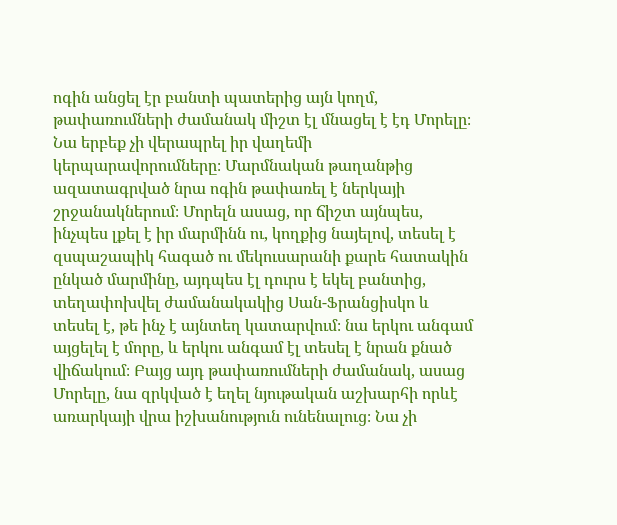ոգին անցել էր բանտի պատերից այն կողմ, թափառումների ժամանակ միշտ էլ մնացել է էդ Մորելը։ Նա երբեք չի վերապրել իր վաղեմի կերպարավորումները։ Մարմնական թաղանթից ազատագրված նրա ոգին թափառել է ներկայի շրջանակներում։ Մորելն ասաց, որ ճիշտ այնպես, ինչպես լքել է իր մարմինն ու, կողքից նայելով, տեսել է զսպաշապիկ հագած ու մեկուսարանի քարե հատակին ընկած մարմինը, այդպես էլ դուրս է եկել բանտից, տեղափոխվել ժամանակակից Սան-Ֆրանցիսկո և տեսել է, թե ինչ է այնտեղ կատարվում։ նա երկու անգամ այցելել է մորը, և երկու անգամ էլ տեսել է նրան քնած վիճակում։ Բայց այդ թափառումների ժամանակ, ասաց Մորելը, նա զրկված է եղել նյութական աշխարհի որևէ առարկայի վրա իշխանություն ունենալուց։ Նա չի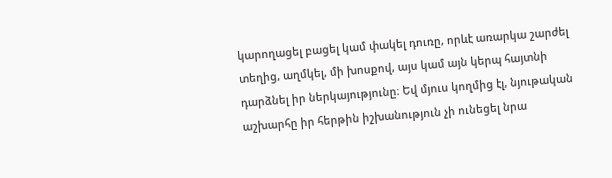կարողացել բացել կամ փակել դուռը, որևէ առարկա շարժել տեղից, աղմկել, մի խոսքով, այս կամ այն կերպ հայտնի դարձնել իր ներկայությունը։ Եվ մյուս կողմից էլ, նյութական աշխարհը իր հերթին իշխանություն չի ունեցել նրա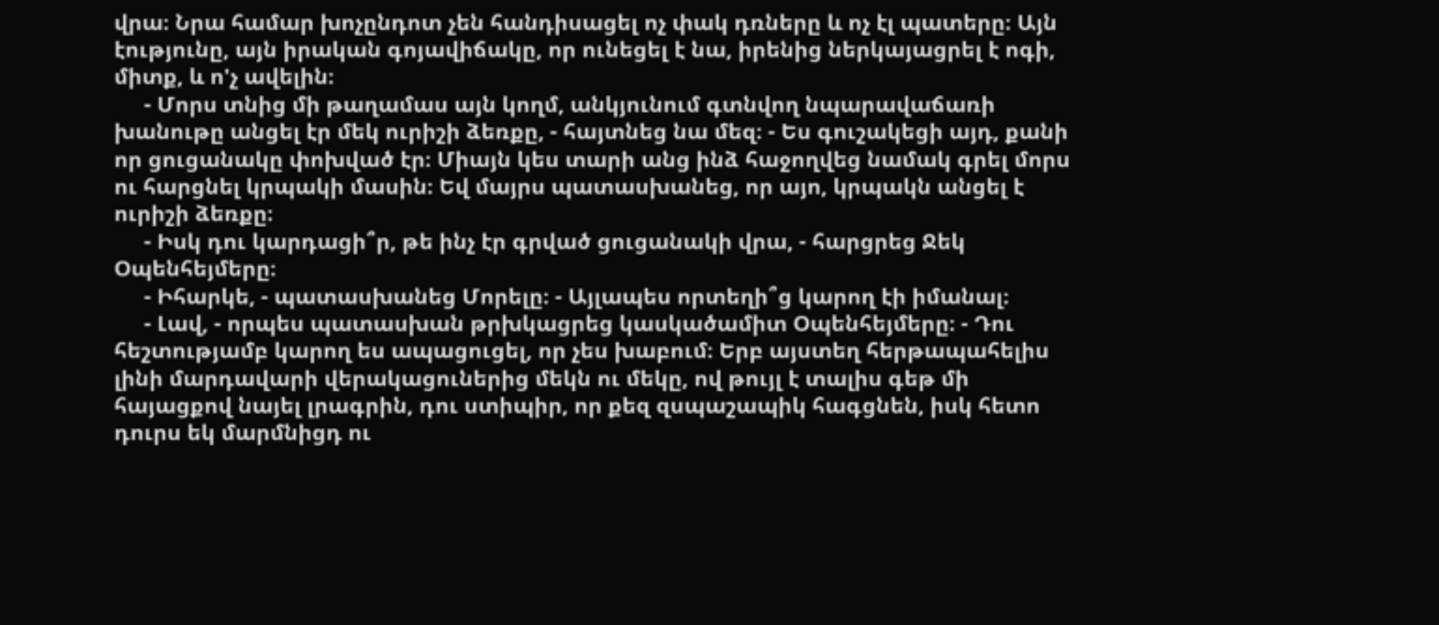վրա։ Նրա համար խոչընդոտ չեն հանդիսացել ոչ փակ դռները և ոչ էլ պատերը։ Այն էությունը, այն իրական գոյավիճակը, որ ունեցել է նա, իրենից ներկայացրել է ոգի, միտք, և ո'չ ավելին։
     - Մորս տնից մի թաղամաս այն կողմ, անկյունում գտնվող նպարավաճառի խանութը անցել էր մեկ ուրիշի ձեռքը, - հայտնեց նա մեզ։ - Ես գուշակեցի այդ, քանի որ ցուցանակը փոխված էր։ Միայն կես տարի անց ինձ հաջողվեց նամակ գրել մորս ու հարցնել կրպակի մասին։ Եվ մայրս պատասխանեց, որ այո, կրպակն անցել է ուրիշի ձեռքը։
     - Իսկ դու կարդացի՞ր, թե ինչ էր գրված ցուցանակի վրա, - հարցրեց Ջեկ Օպենհեյմերը։
     - Իհարկե, - պատասխանեց Մորելը։ - Այլապես որտեղի՞ց կարող էի իմանալ։
     - Լավ, - որպես պատասխան թրխկացրեց կասկածամիտ Օպենհեյմերը։ - Դու հեշտությամբ կարող ես ապացուցել, որ չես խաբում։ Երբ այստեղ հերթապահելիս լինի մարդավարի վերակացուներից մեկն ու մեկը, ով թույլ է տալիս գեթ մի հայացքով նայել լրագրին, դու ստիպիր, որ քեզ զսպաշապիկ հագցնեն, իսկ հետո դուրս եկ մարմնիցդ ու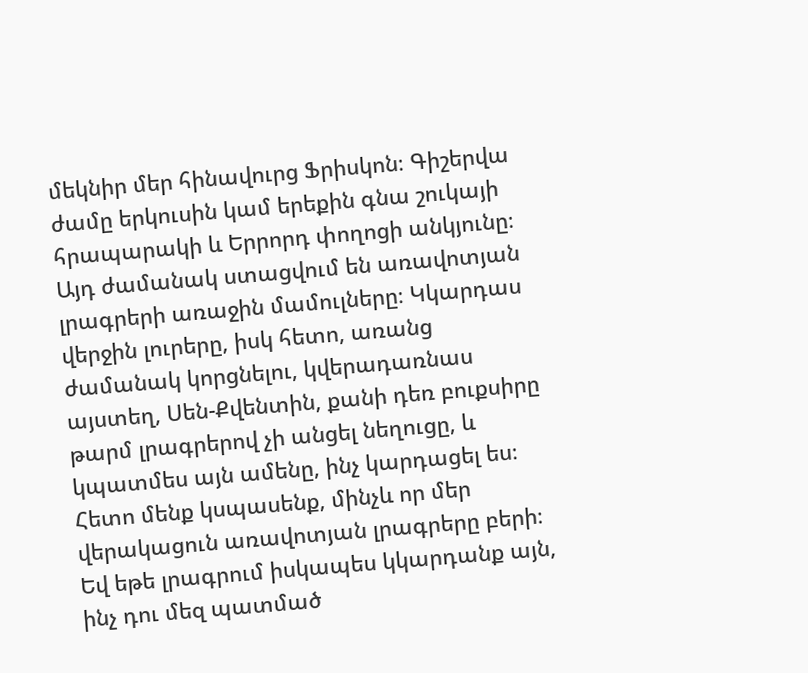մեկնիր մեր հինավուրց Ֆրիսկոն։ Գիշերվա ժամը երկուսին կամ երեքին գնա շուկայի հրապարակի և Երրորդ փողոցի անկյունը։ Այդ ժամանակ ստացվում են առավոտյան լրագրերի առաջին մամուլները։ Կկարդաս վերջին լուրերը, իսկ հետո, առանց ժամանակ կորցնելու, կվերադառնաս այստեղ, Սեն-Քվենտին, քանի դեռ բուքսիրը թարմ լրագրերով չի անցել նեղուցը, և կպատմես այն ամենը, ինչ կարդացել ես։ Հետո մենք կսպասենք, մինչև որ մեր վերակացուն առավոտյան լրագրերը բերի։ Եվ եթե լրագրում իսկապես կկարդանք այն, ինչ դու մեզ պատմած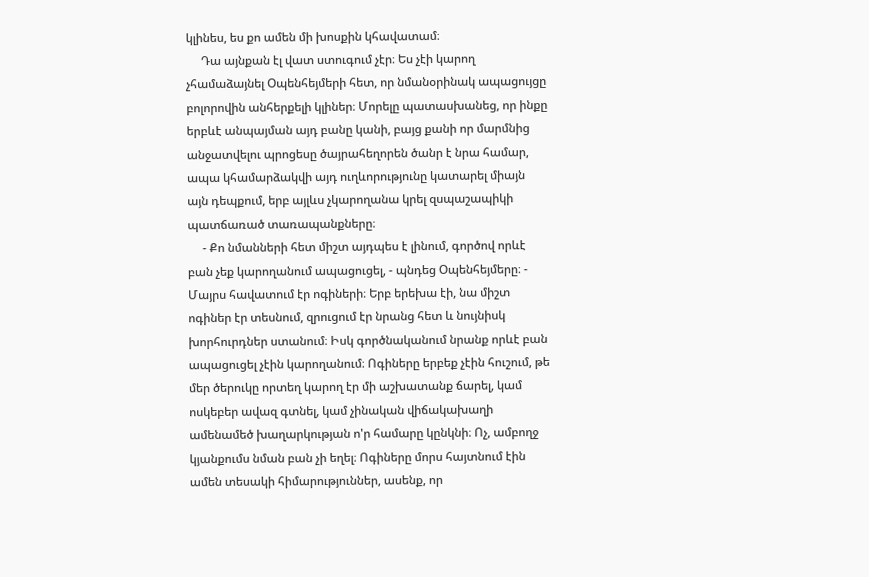կլինես, ես քո ամեն մի խոսքին կհավատամ։
     Դա այնքան էլ վատ ստուգում չէր։ Ես չէի կարող չհամաձայնել Օպենհեյմերի հետ, որ նմանօրինակ ապացույցը բոլորովին անհերքելի կլիներ։ Մորելը պատասխանեց, որ ինքը երբևէ անպայման այդ բանը կանի, բայց քանի որ մարմնից անջատվելու պրոցեսը ծայրահեղորեն ծանր է նրա համար, ապա կհամարձակվի այդ ուղևորությունը կատարել միայն այն դեպքում, երբ այլևս չկարողանա կրել զսպաշապիկի պատճառած տառապանքները։
     - Քո նմանների հետ միշտ այդպես է լինում, գործով որևէ բան չեք կարողանում ապացուցել, - պնդեց Օպենհեյմերը։ - Մայրս հավատում էր ոգիների։ Երբ երեխա էի, նա միշտ ոգիներ էր տեսնում, զրուցում էր նրանց հետ և նույնիսկ խորհուրդներ ստանում։ Իսկ գործնականում նրանք որևէ բան ապացուցել չէին կարողանում։ Ոգիները երբեք չէին հուշում, թե մեր ծերուկը որտեղ կարող էր մի աշխատանք ճարել, կամ ոսկեբեր ավազ գտնել, կամ չինական վիճակախաղի ամենամեծ խաղարկության ո'ր համարը կընկնի։ Ոչ, ամբողջ կյանքումս նման բան չի եղել։ Ոգիները մորս հայտնում էին ամեն տեսակի հիմարություններ, ասենք, որ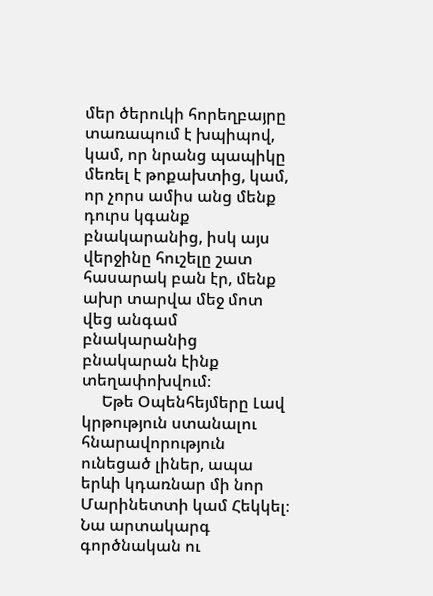մեր ծերուկի հորեղբայրը տառապում է խպիպով, կամ, որ նրանց պապիկը մեռել է թոքախտից, կամ, որ չորս ամիս անց մենք դուրս կգանք բնակարանից, իսկ այս վերջինը հուշելը շատ հասարակ բան էր, մենք ախր տարվա մեջ մոտ վեց անգամ բնակարանից բնակարան էինք տեղափոխվում։
     Եթե Օպենհեյմերը Լավ կրթություն ստանալու հնարավորություն ունեցած լիներ, ապա երևի կդառնար մի նոր Մարինետտի կամ Հեկկել։ Նա արտակարգ գործնական ու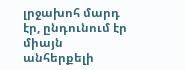լրջախոհ մարդ էր, ընդունում էր միայն անհերքելի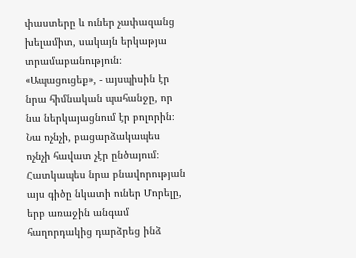փաստերը և ուներ չափազանց խելամիտ, սակայն երկաթյա տրամաբանություն։ «Ապացուցեք», - այսպիսին էր նրա հիմնական պահանջը, որ նա ներկայացնում էր բոլորին։ Նա ոչնչի, բացարձակապես ոչնչի հավատ չէր ընծայում։ Հատկապես նրա բնավորության այս գիծը նկատի ուներ Մորելը, երբ առաջին անգամ հաղորդակից դարձրեց ինձ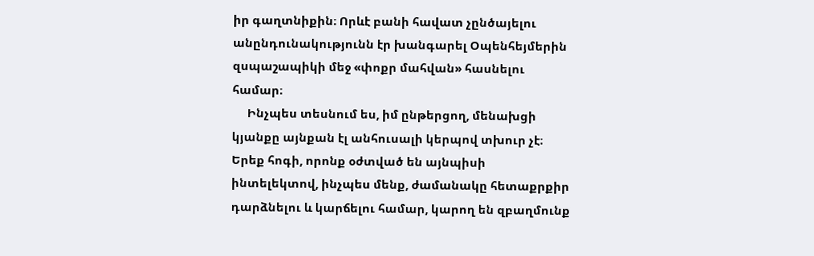իր գաղտնիքին։ Որևէ բանի հավատ չընծայելու անընդունակությունն էր խանգարել Օպենհեյմերին զսպաշապիկի մեջ «փոքր մահվան» հասնելու համար։
     Ինչպես տեսնում ես, իմ ընթերցող, մենախցի կյանքը այնքան էլ անհուսալի կերպով տխուր չէ։ Երեք հոգի, որոնք օժտված են այնպիսի ինտելեկտով, ինչպես մենք, ժամանակը հետաքրքիր դարձնելու և կարճելու համար, կարող են զբաղմունք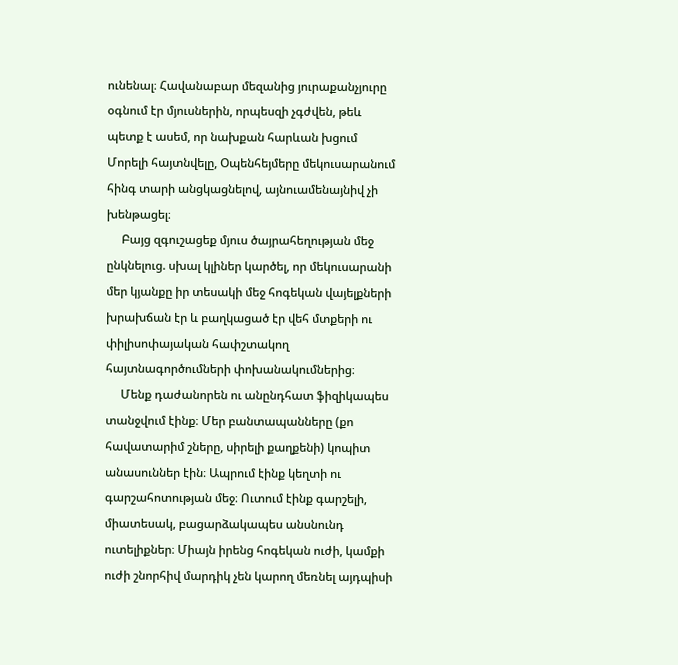ունենալ։ Հավանաբար մեզանից յուրաքանչյուրը օգնում էր մյուսներին, որպեսզի չգժվեն, թեև պետք է ասեմ, որ նախքան հարևան խցում Մորելի հայտնվելը, Օպենհեյմերը մեկուսարանում հինգ տարի անցկացնելով, այնուամենայնիվ չի խենթացել։
     Բայց զգուշացեք մյուս ծայրահեղության մեջ ընկնելուց. սխալ կլիներ կարծել, որ մեկուսարանի մեր կյանքը իր տեսակի մեջ հոգեկան վայելքների խրախճան էր և բաղկացած էր վեհ մտքերի ու փիլիսոփայական հափշտակող հայտնագործումների փոխանակումներից։
     Մենք դաժանորեն ու անընդհատ ֆիզիկապես տանջվում էինք։ Մեր բանտապանները (քո հավատարիմ շները, սիրելի քաղքենի) կոպիտ անասուններ էին։ Ապրում էինք կեղտի ու գարշահոտության մեջ։ Ուտում էինք գարշելի, միատեսակ, բացարձակապես անսնունդ ուտելիքներ։ Միայն իրենց հոգեկան ուժի, կամքի ուժի շնորհիվ մարդիկ չեն կարող մեռնել այդպիսի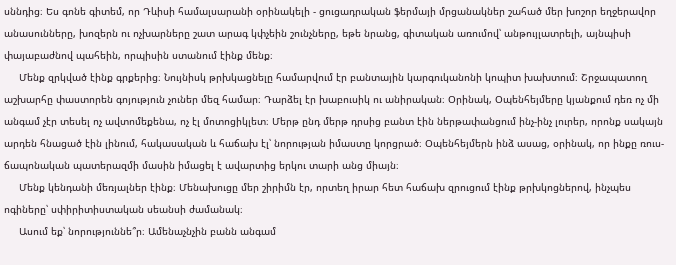սննդից։ Ես գոնե գիտեմ, որ Դևիսի համալսարանի օրինակելի - ցուցադրական ֆերմայի մրցանակներ շահած մեր խոշոր եղջերավոր անասունները, խոզերն ու ոչխարները շատ արագ կփչեին շունչները, եթե նրանց, գիտական առումով՝ անթույլատրելի, այնպիսի փայաբաժնով պահեին, որպիսին ստանում էինք մենք։
     Մենք զրկված էինք գրքերից։ Նույնիսկ թրխկացնելը համարվում էր բանտային կարգուկանոնի կոպիտ խախտում։ Շրջապատող աշխարհը փաստորեն գոյություն չուներ մեզ համար։ Դարձել էր խաբուսիկ ու անիրական։ Օրինակ, Օպենհեյմերը կյանքում դեռ ոչ մի անգամ չէր տեսել ոչ ավտոմեքենա, ոչ էլ մոտոցիկլետ։ Մերթ ընդ մերթ դրսից բանտ էին ներթափանցում ինչ-ինչ լուրեր, որոնք սակայն արդեն հնացած էին լինում, հակասական և հաճախ էլ՝ նորության իմաստը կորցրած։ Օպենհեյմերն ինձ ասաց, օրինակ, որ ինքը ռուս-ճապոնական պատերազմի մասին իմացել է ավարտից երկու տարի անց միայն։
     Մենք կենդանի մեռյալներ էինք։ Մենախուցը մեր շիրիմն էր, որտեղ իրար հետ հաճախ զրուցում էինք թրխկոցներով, ինչպես ոգիները՝ սփիրիտիստական սեանսի ժամանակ։
     Ասում եք՝ նորություննե՞ր։ Ամենաչնչին բանն անգամ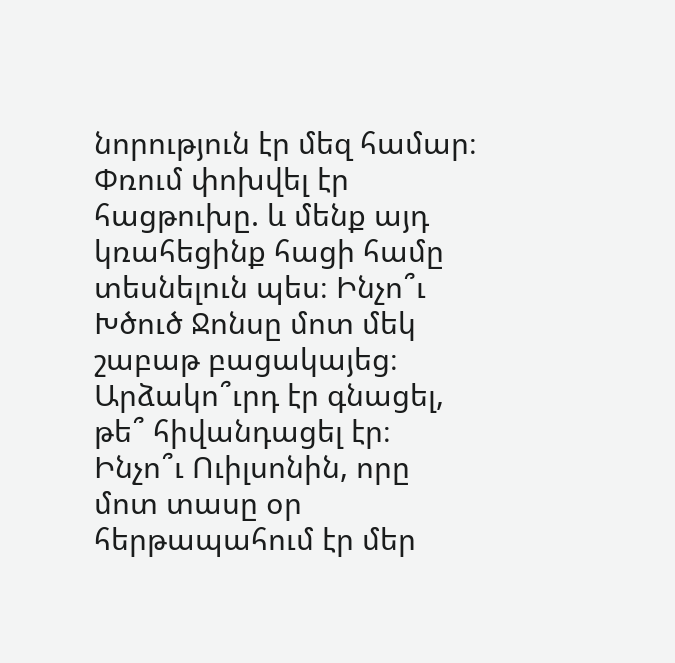նորություն էր մեզ համար։ Փռում փոխվել էր հացթուխը. և մենք այդ կռահեցինք հացի համը տեսնելուն պես։ Ինչո՞ւ Խծուծ Ջոնսը մոտ մեկ շաբաթ բացակայեց։ Արձակո՞ւրդ էր գնացել, թե՞ հիվանդացել էր։ Ինչո՞ւ Ուիլսոնին, որը մոտ տասը օր հերթապահում էր մեր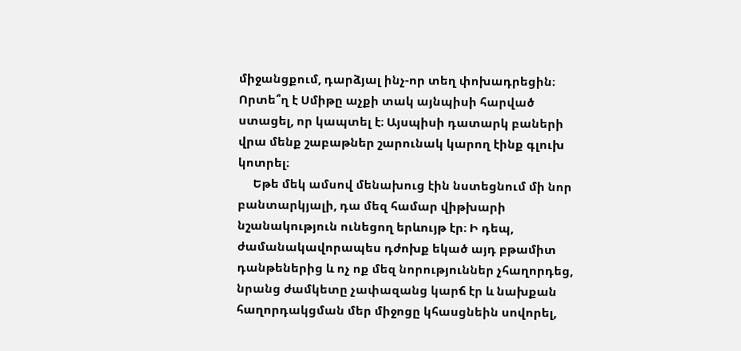միջանցքում, դարձյալ ինչ-որ տեղ փոխադրեցին։ Որտե՞ղ է Սմիթը աչքի տակ այնպիսի հարված ստացել, որ կապտել է։ Այսպիսի դատարկ բաների վրա մենք շաբաթներ շարունակ կարող էինք գլուխ կոտրել։
     Եթե մեկ ամսով մենախուց էին նստեցնում մի նոր բանտարկյալի, դա մեզ համար վիթխարի նշանակություն ունեցող երևույթ էր։ Ի դեպ, ժամանակավորապես դժոխք եկած այդ բթամիտ դանթեներից և ոչ ոք մեզ նորություններ չհաղորդեց, նրանց ժամկետը չափազանց կարճ էր և նախքան հաղորդակցման մեր միջոցը կհասցնեին սովորել,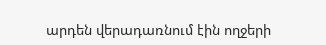արդեն վերադառնում էին ողջերի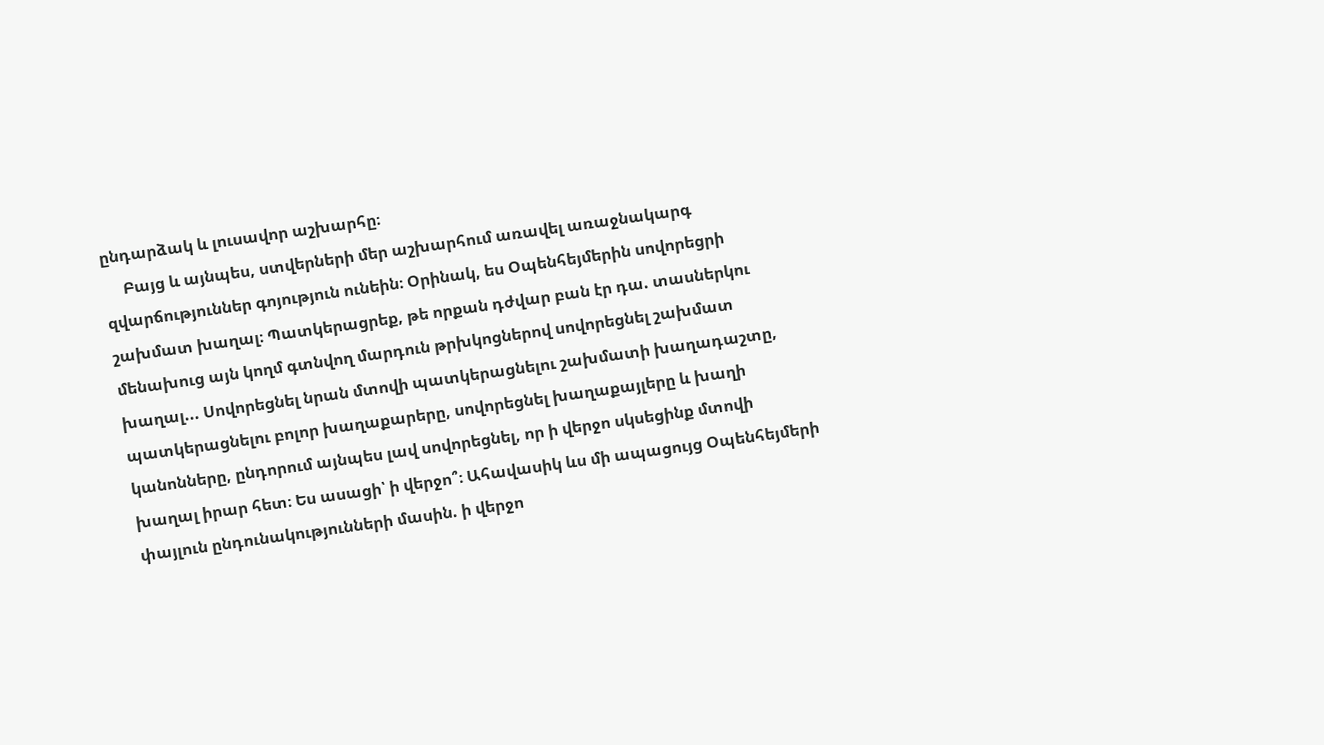ընդարձակ և լուսավոր աշխարհը։
     Բայց և այնպես, ստվերների մեր աշխարհում առավել առաջնակարգ զվարճություններ գոյություն ունեին։ Օրինակ, ես Օպենհեյմերին սովորեցրի շախմատ խաղալ։ Պատկերացրեք, թե որքան դժվար բան էր դա. տասներկու մենախուց այն կողմ գտնվող մարդուն թրխկոցներով սովորեցնել շախմատ խաղալ... Սովորեցնել նրան մտովի պատկերացնելու շախմատի խաղադաշտը, պատկերացնելու բոլոր խաղաքարերը, սովորեցնել խաղաքայլերը և խաղի կանոնները, ընդորում այնպես լավ սովորեցնել, որ ի վերջո սկսեցինք մտովի խաղալ իրար հետ։ Ես ասացի՝ ի վերջո՞։ Ահավասիկ ևս մի ապացույց Օպենհեյմերի փայլուն ընդունակությունների մասին. ի վերջո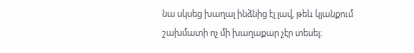նա սկսեց խաղալ ինձնից էլ լավ, թեև կյանքում շախմատի ոչ մի խաղաքար չէր տեսել։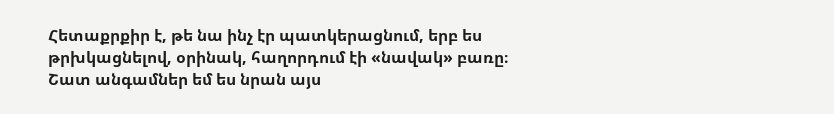Հետաքրքիր է, թե նա ինչ էր պատկերացնում, երբ ես թրխկացնելով, օրինակ, հաղորդում էի «նավակ» բառը։ Շատ անգամներ եմ ես նրան այս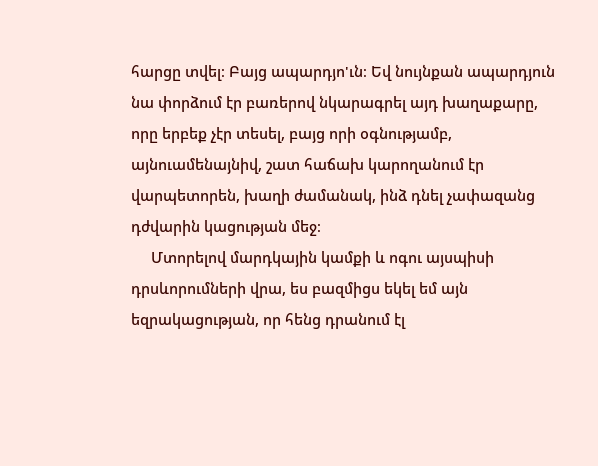հարցը տվել։ Բայց ապարդյո'ւն։ Եվ նույնքան ապարդյուն նա փորձում էր բառերով նկարագրել այդ խաղաքարը, որը երբեք չէր տեսել, բայց որի օգնությամբ, այնուամենայնիվ, շատ հաճախ կարողանում էր վարպետորեն, խաղի ժամանակ, ինձ դնել չափազանց դժվարին կացության մեջ։
     Մտորելով մարդկային կամքի և ոգու այսպիսի դրսևորումների վրա, ես բազմիցս եկել եմ այն եզրակացության, որ հենց դրանում էլ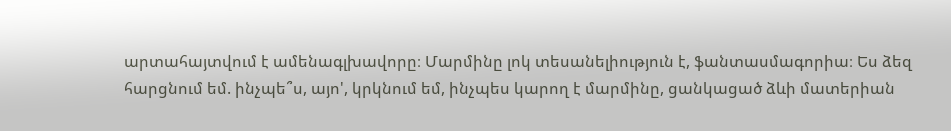արտահայտվում է ամենագլխավորը։ Մարմինը լոկ տեսանելիություն է, ֆանտասմագորիա։ Ես ձեզ հարցնում եմ. ինչպե՞ս, այո', կրկնում եմ, ինչպես կարող է մարմինը, ցանկացած ձևի մատերիան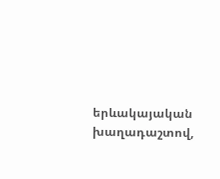երևակայական խաղադաշտով,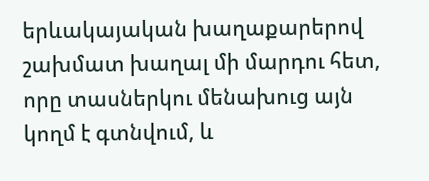երևակայական խաղաքարերով շախմատ խաղալ մի մարդու հետ, որը տասներկու մենախուց այն կողմ է գտնվում, և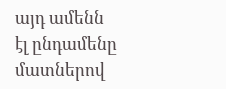այդ ամենն էլ ընդամենը մատներով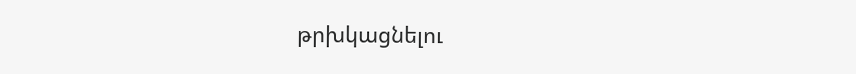թրխկացնելու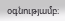օգնությամբ։